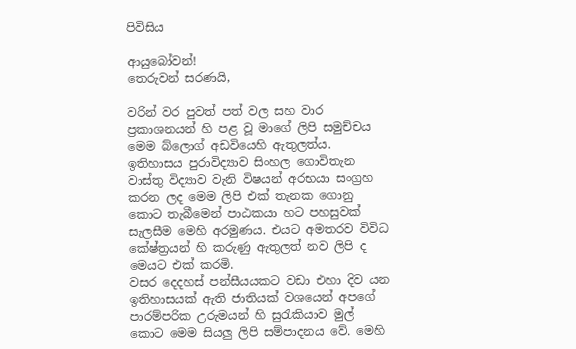පිවිසිය

ආයුබෝවන්!
තෙරුවන් සරණයි,

වරින් වර පුවත් පත් වල සහ වාර ප්‍රකාශනයන් හි පළ වූ මාගේ ලිපි සමුච්චය මෙම බ්ලොග් අඩවියෙහි ඇතුලත්ය. ඉතිහාසය පුරාවිද්‍යාව සිංහල ගොවිතැන වාස්තු විද්‍යාව වැනි විෂයන් අරභයා සංග්‍රහ කරන ලද මෙම ලිපි එක් තැනක ගොනු කොට තැබීමෙන් පාඨකයා හට පහසුවක් සැලසීම මෙහි අරමුණය. එයට අමතරව විවිධ කේෂ්ත්‍රයන් හි කරුණු ඇතුලත් නව ලිපි ද මෙයට එක් කරමි.
වසර දෙදහස් පන්සීයයකට වඩා එහා දිව යන ඉතිහාසයක් ඇති ජාතියක් වශයෙන් අපගේ පාරම්පරික උරුමයන් හි සුරැකියාව මුල් කොට මෙම සියලු ලිපි සම්පාදනය වේ. මෙහි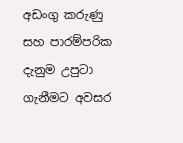අඩංගු කරුණු සහ පාරම්පරික දැනුම උපුටා ගැනීමට අවසර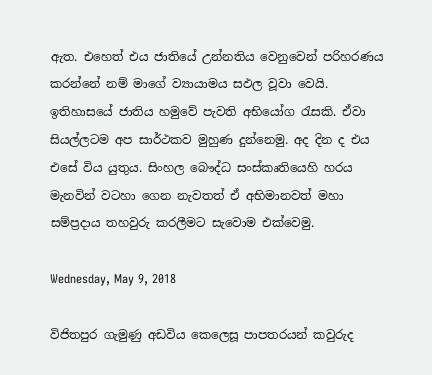ඇත. එහෙත් එය ජාතියේ උන්නතිය වෙනුවෙන් පරිහරණය කරන්නේ නම් මාගේ ව්‍යායාමය සඵල වූවා වෙයි.
ඉතිහාසයේ ජාතිය හමුවේ පැවති අභියෝග රැසකි. ඒවා සියල්ලටම අප සාර්ථකව මුහුණ දුන්නෙමු. අද දින ද එය එසේ විය යුතුය. සිංහල බෞද්ධ සංස්කෘතියෙහි හරය මැනවින් වටහා ගෙන නැවතත් ඒ අභිමානවත් මහා සම්ප්‍රදාය තහවුරු කරලීමට සැවොම ‍එක්වෙමු.

Wednesday, May 9, 2018

විජිතපුර ගැමුණු අඩවිය කෙලෙසූ පාපතරයන් කවුරුද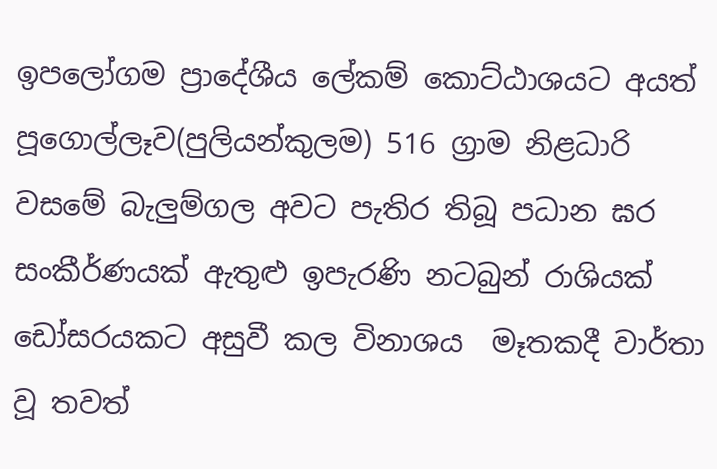ඉපලෝගම ප්‍රාදේශීය ලේකම් කොට්ඨාශයට අයත් පූගොල්ලෑව(පුලියන්කුලම) 516 ග්‍රාම නිළධාරි වසමේ බැලුම්ගල අවට පැතිර තිබූ පධාන ඝර සංකීර්ණයක් ඇතුළු ඉපැරණි නටබුන් රාශියක් ඩෝසරයකට අසුවී කල විනාශය  මෑතකදී වාර්තා වූ තවත්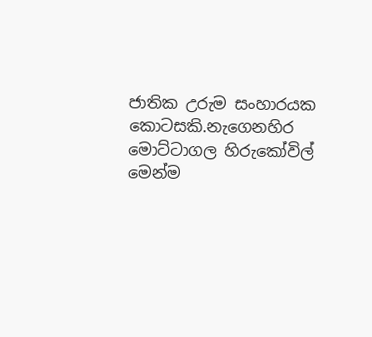ජාතික උරුම සංහාරයක කොටසකි.නැගෙනහිර මොට්ටාගල හිරුකෝවිල් මෙන්ම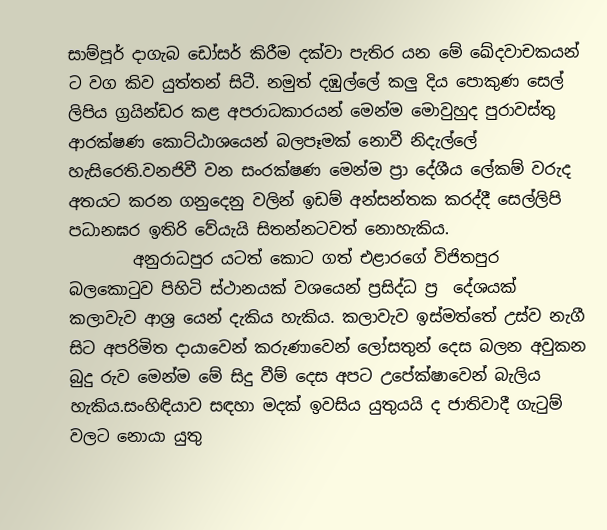සාම්පූර් දාගැබ ඩෝසර් කිරීම දක්වා පැතිර යන මේ ඛේදවාචකයන් ට වග කිව යුත්තන් සිටී. නමුත් දඹුල්ලේ කලු දිය පොකුණ සෙල් ලිපිය ග්‍රයින්ඩර කළ අපරාධකාරයන් මෙන්ම මොවුහුද පුරාවස්තු ආරක්ෂණ කොට්ඨාශයෙන් බලපෑමක් නොවී නිදැල්ලේ හැසිරෙති.වනජිවී වන සංරක්ෂණ මෙන්ම ප්‍රා දේශීය ලේකම් වරුද අතයට කරන ගනුදෙනු වලින් ඉඩම් අන්සන්තක කරද්දී සෙල්ලිපි පධානඝර ඉතිරි වේයැයි සිතන්නටවත් නොහැකිය.
        අනුරාධපුර යටත් කොට ගත් එළාරගේ විජිතපුර බලකොටුව පිහිටි ස්ථානයක් වශයෙන් ප්‍රසිද්ධ ප්‍ර  දේශයක් කලාවැව ආශ්‍ර යෙන් දැකිය හැකිය. කලාවැව ඉස්මත්තේ උස්ව නැගී සිට අපරිමිත දායාවෙන් කරුණාවෙන් ලෝසතුන් දෙස බලන අවුකන බුදු රුව මෙන්ම මේ සිදු වීම් දෙස අපට උපේක්ෂාවෙන් බැලිය හැකිය.සංහිඳියාව සඳහා මදක් ඉවසිය යුතුයයි ද ජාතිවාදී ගැටුම් වලට නොයා යුතු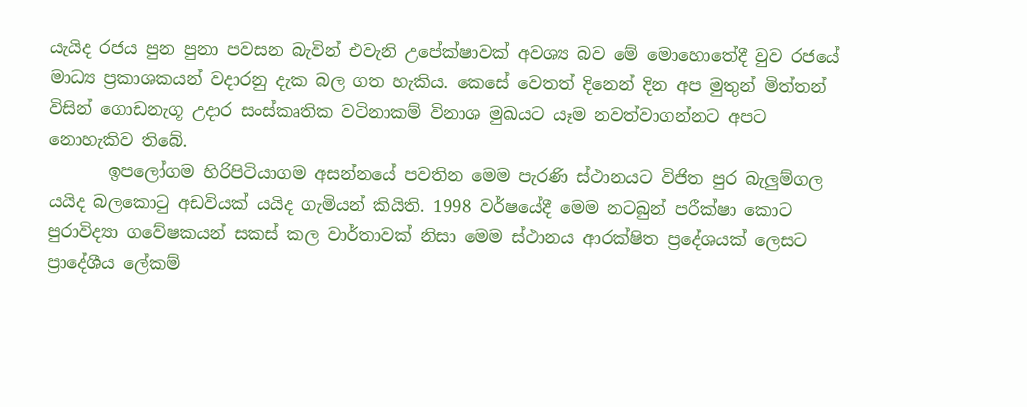යැයිද රජය පුන පුනා පවසන බැවින් එවැනි උපේක්ෂාවක් අවශ්‍ය බව මේ මොහොතේදී වුව රජයේ මාධ්‍ය ප්‍රකාශකයන් වදාරනු දැක බල ගත හැකිය. කෙසේ වෙතත් දිනෙන් දින අප මුතුන් මිත්තන් විසින් ගොඩනැගූ උදාර සංස්කෘතික වටිනාකම් විනාශ මුඛයට යෑම නවත්වාගන්නට අපට නොහැකිව තිබේ.
       ඉපලෝගම හිරිපිටියාගම අසන්නයේ පවතින මෙම පැරණි ස්ථානයට විජිත පුර බැලුම්ගල යයිද බලකොටු අඩවියක් යයිද ගැමියන් කියිති. 1998 වර්ෂයේදී මෙම නටබුන් පරීක්ෂා කොට පුරාවිද්‍යා ගවේෂකයන් සකස් කල වාර්තාවක් නිසා මෙම ස්ථානය ආරක්ෂිත ප්‍රදේශයක් ලෙසට ප්‍රාදේශීය ලේකම්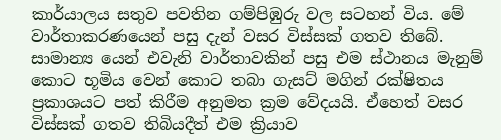කාර්යාලය සතුව පවතින ගම්පිඹුරු වල සටහන් විය. මේ වාර්තාකරණයෙන් පසු දැන් වසර විස්සක් ගතව තිබේ. සාමාන්‍ය යෙන් එවැනි වාර්තාවකින් පසු එම ස්ථානය මැනුම් කොට භූමිය වෙන් කොට තබා ගැසට් මගින් රක්ෂිතය ප්‍රකාශයට පත් කිරීම අනුමත ක්‍රම වේදයයි. ඒහෙත් වසර විස්සක් ගතව තිබියදීත් එම ක්‍රියාව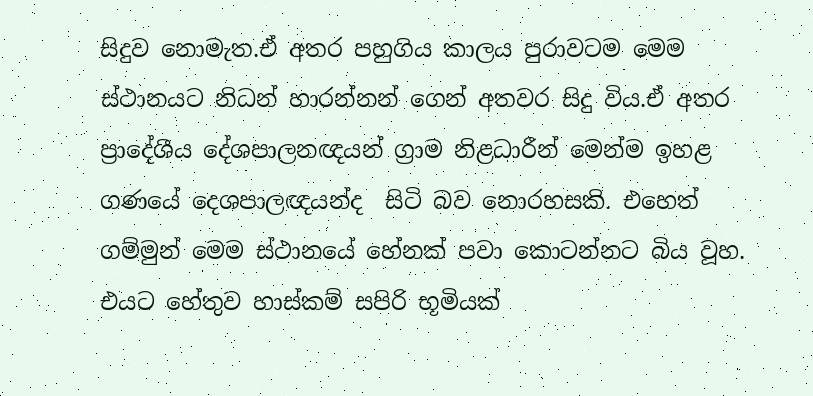සිදුව නොමැත.ඒ අතර පහුගිය කාලය පුරාවටම මෙම ස්ථානයට නිධන් හාරන්නන් ගෙන් අතවර සිදු විය.ඒ අතර ප්‍රාදේශීය දේශපාලනඥයන් ග්‍රාම නිළධාරීන් මෙන්ම ඉහළ ගණයේ දෙශපාලඥයන්ද  සිටි බව නොරහසකි. එහෙත් ගම්මුන් මෙම ස්ථානයේ හේනක් පවා කොටන්නට බිය වූහ. එයට හේතුව හාස්කම් සපිරි භූමියක්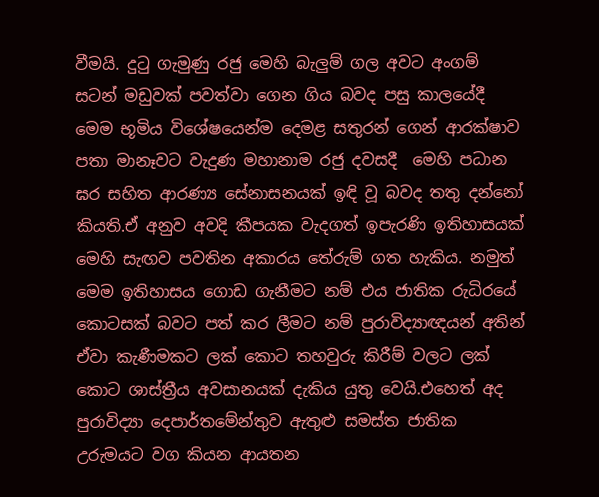වීමයි. දුටු ගැමුණු රජු මෙහි බැලුම් ගල අවට අංගම් සටන් මඩුවක් පවත්වා ගෙන ගිය බවද පසු කාලයේදී  මෙම භූමිය විශේෂයෙන්ම දෙමළ සතුරන් ගෙන් ආරක්ෂාව පතා මානෑවට වැදුණ මහානාම රජු දවසදී  මෙහි පධාන ඝර සහිත ආරණ්‍ය සේනාසනයක් ඉඳි වූ බවද තතු දන්නෝ කියති.ඒ අනුව අවදි කීපයක වැදගත් ඉපැරණි ඉතිහාසයක් මෙහි සැඟව පවතින අකාරය තේරුම් ගත හැකිය. නමුත් මෙම ඉතිහාසය ගොඩ ගැනීමට නම් එය ජාතික රුධිරයේ කොටසක් බවට පත් කර ලීමට නම් පුරාවිද්‍යාඥයන් අතින් ඒවා කැණීමකට ලක් කොට තහවුරු කිරීම් වලට ලක් කොට ශාස්ත්‍රීය අවසානයක් දැකිය යුතු වෙයි.එහෙත් අද පුරාවිද්‍යා දෙපාර්තමේන්තුව ඇතුළු සමස්ත ජාතික උරුමයට වග කියන ආයතන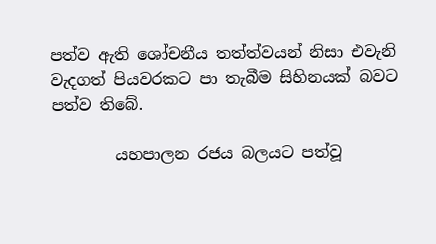පත්ව ඇති ශෝචනීය තත්ත්වයන් නිසා එවැනි වැදගත් පියවරකට පා තැබීම සිහිනයක් බවට පත්ව තිබේ.

        යහපාලන රජය බලයට පත්වූ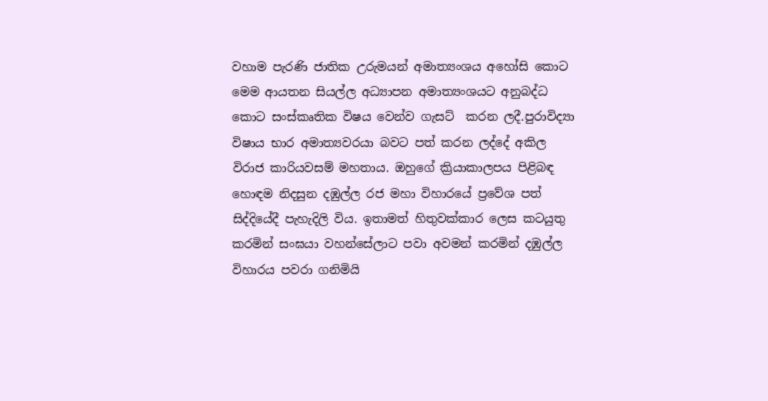වහාම පැරණි ජාතික උරුමයන් අමාත්‍යංශය අහෝසි කොට මෙම ආයතන සියල්ල අධ්‍යාපන අමාත්‍යංශයට අනුබද්ධ කොට සංස්කෘතික විෂය වෙන්ව ගැසට්  කරන ලදී.පුරාවිද්‍යා විෂාය භාර අමාත්‍යවරයා බවට පත් කරන ලද්දේ අකිල විරාජ කාරියවසම් මහතාය. ඔහුගේ ක්‍රියාකාලපය පිළිබඳ හොඳම නිදසුන දඹුල්ල රජ මහා විහාරයේ ප්‍රවේශ පත් සිද්දියේදී පැහැදිලි විය. ඉතාමත් හිතුවක්කාර ලෙස කටයුතු කරමින් සංඝයා වහන්සේලාට පවා අවමන් කරමින් දඹුල්ල විහාරය පවරා ගනිමියි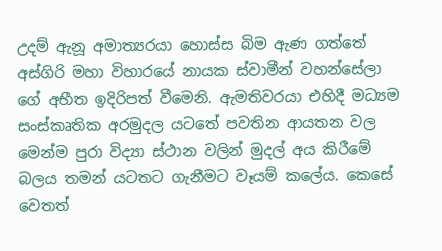උදම් ඇනූ අමාත්‍යරයා හොස්ස බිම ඇණ ගත්තේ අස්ගිරි මහා විහාරයේ නායක ස්වාමීන් වහන්සේලා ගේ අභීත ඉදිරිපත් වීමෙනි. ඇමතිවරයා එහිදී මධ්‍යම සංස්කෘතික අරමුදල යටතේ පවතින ආයතන වල මෙන්ම පුරා විද්‍යා ස්ථාන වලින් මුදල් අය කිරීමේ බලය තමන් යටතට ගැනීමට වෑයම් කලේය. කෙසේ වෙතත්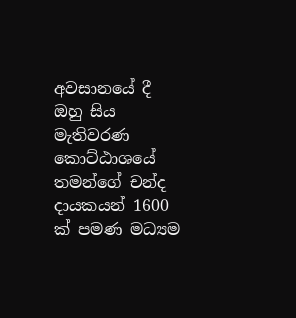අවසානයේ දී ඔහු සිය මැතිවරණ කොට්ඨාශයේ තමන්ගේ චන්ද දායකයන් 1600 ක් පමණ මධ්‍යම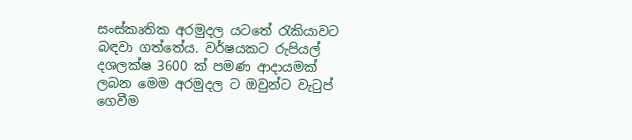සංස්කෘතික අරමුදල යටතේ රැකියාවට බඳවා ගත්තේය. වර්ෂයකට රුපියල් දශලක්ෂ 3600 ක් පමණ ආදායමක් ලබන මෙම අරමුදල ට ඔවුන්ට වැටුප්  ගෙවීම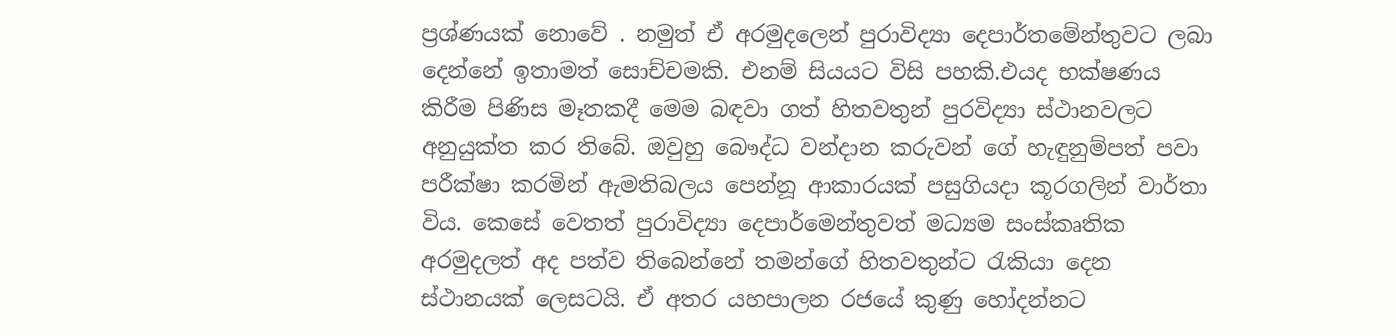ප්‍රශ්ණයක් නොවේ . නමුත් ඒ අරමුදලෙන් පුරාවිද්‍යා දෙපාර්තමේන්තුවට ලබා දෙන්නේ ඉතාමත් සොච්චමකි. එනම් සියයට විසි පහකි.එයද භක්ෂණය කිරීම පිණිස මෑතකදී මෙම බඳවා ගත් හිතවතුන් පුරවිද්‍යා ස්ථානවලට අනුයුක්ත කර තිබේ. ඔවුහු බෞද්ධ වන්දාන කරුවන් ගේ හැඳුනුම්පත් පවා පරීක්ෂා කරමින් ඇමතිබලය පෙන්නූ ආකාරයක් පසුගියදා කූරගලින් වාර්තා විය. කෙසේ වෙතත් පුරාවිද්‍යා දෙපාර්මෙන්තුවත් මධ්‍යම සංස්කෘතික අරමුදලත් අද පත්ව තිබෙන්නේ තමන්ගේ හිතවතුන්ට රැකියා දෙන ස්ථානයක් ලෙසටයි. ඒ අතර යහපාලන රජයේ කුණු හෝදන්නට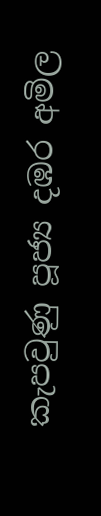කැපවුණු පූජ්‍ය දඹර අමිල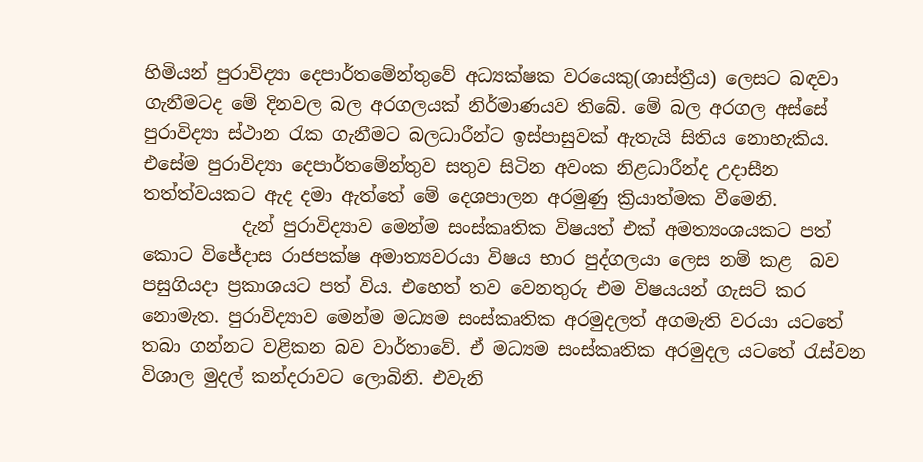හිමියන් පුරාවිද්‍යා දෙපාර්තමේන්තුවේ අධ්‍යක්ෂක වරයෙකු(ශාස්ත්‍රීය) ලෙසට බඳවා ගැනීමටද මේ දිනවල බල අරගලයක් නිර්මාණයව තිබේ. මේ බල අරගල අස්සේ පුරාවිද්‍යා ස්ථාන රැක ගැනීමට බලධාරීන්ට ඉස්පාසුවක් ඇතැයි සිතිය නොහැකිය. එසේම පුරාවිද්‍යා දෙපාර්තමේන්තුව සතුව සිටින අවංක නිළධාරීන්ද උදාසීන තත්ත්වයකට ඇද දමා ඇත්තේ මේ දෙශපාලන අරමුණු ක්‍රියාත්මක වීමෙනි.
           දැන් පුරාවිද්‍යාව මෙන්ම සංස්කෘතික විෂයත් එක් අමත්‍යංශයකට පත් කොට විජේදාස රාජපක්ෂ අමාත්‍යවරයා විෂය භාර පුද්ගලයා ලෙස නම් කළ  බව පසුගියදා ප්‍රකාශයට පත් විය. එහෙත් තව වෙනතුරු එම විෂයයන් ගැසට් කර නොමැත. පුරාවිද්‍යාව මෙන්ම මධ්‍යම සංස්කෘතික අරමුදලත් අගමැති වරයා යටතේ තබා ගන්නට වළිකන බව වාර්තාවේ. ඒ මධ්‍යම සංස්කෘතික අරමුදල යටතේ රැස්වන විශාල මුදල් කන්දරාවට ලොබිනි. එවැනි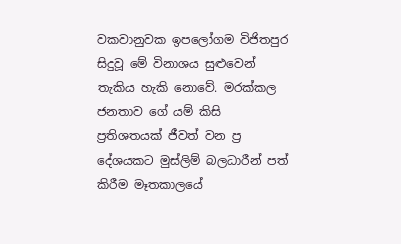වකවානුවක ඉපලෝගම විජිතපුර සිදුවූ මේ විනාශය සුළුවෙන් තැකිය හැකි නොවේ. මරක්කල ජනතාව ගේ යම් කිසි ප්‍රතිශතයක් ජීවත් වන ප්‍ර දේශයකට මුස්ලිම් බලධාරීන් පත් කිරීම මෑතකාලයේ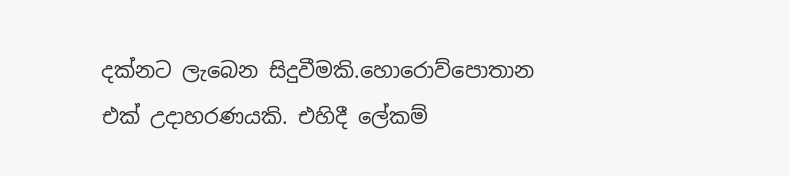දක්නට ලැබෙන සිදුවීමකි.හොරොව්පොතාන එක් උදාහරණයකි. එහිදී ලේකම්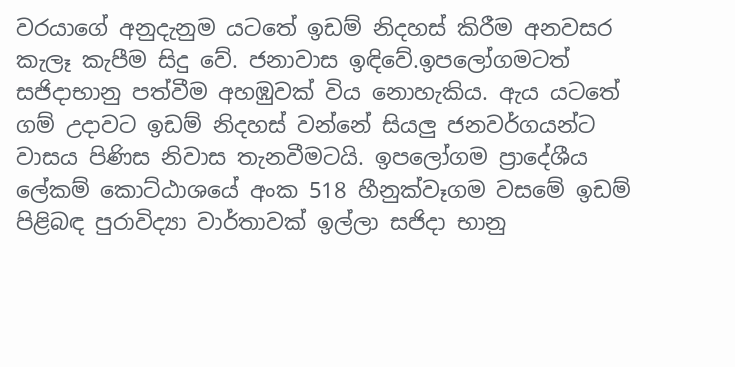වරයාගේ අනුදැනුම යටතේ ඉඩම් නිදහස් කිරීම අනවසර කැලෑ කැපීම සිදු වේ. ජනාවාස ඉඳිවේ.ඉපලෝගමටත් සජිදාභානු පත්වීම අහඹුවක් විය නොහැකිය. ඇය යටතේ ගම් උදාවට ඉඩම් නිදහස් වන්නේ සියලු ජනවර්ගයන්ට වාසය පිණිස නිවාස තැනවීමටයි. ඉපලෝගම ප්‍රාදේශීය ලේකම් කොට්ඨාශයේ අංක 518 හීනුක්වෑගම වසමේ ඉඩම් පිළිබඳ පුරාවිද්‍යා වාර්තාවක් ඉල්ලා සජිදා භානු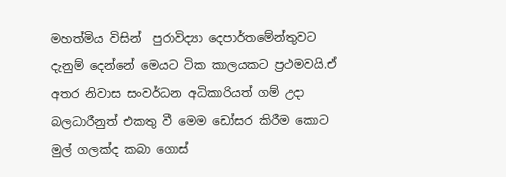මහත්මිය විසින්  පුරාවිද්‍යා දෙපාර්තමේන්තුවට දැනුම් දෙන්නේ මෙයට ටික කාලයකට ප්‍රථමවයි.ඒ අතර නිවාස සංවර්ධන අධිකාරියත් ගම් උදා බලධාරීනුත් එකතු වී මෙම ඩෝසර කිරීම කොට මුල් ගලක්ද කබා ගොස්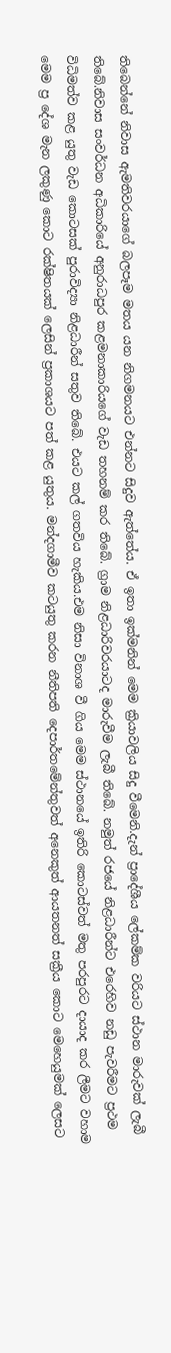තිබෙන්නේ නිවාස ඇමතිවරයාගේ බලපෑම මතය යන නිගමනයට එන්නට සිදුව ඇත්තේය. ඒ ඉතා ඉක්මනින් මෙම ක්‍රියාවලිය සිදු වීමෙනි.දැන් ප්‍රාදේශීය ලේකම්ක වරියට ස්ථාන මාරුවක් ලැබී තිබේ.නිවාස සංවර්ධන අධිකාරියේ අනුරාධපුර කළමනාකාරියගේ වැඩ තහනම් කර තිබේ. ග්‍රාම නිළධාරිවරයාටද මාරුවීම ලැබී තිබේ. නමුත් රජයේ නිළධාරීන්ට එරෙහිව නඩු පැවරීමට ප්‍රථම විධිමත්ව කළ යුතු වැඩ කොටසක් පුරාවිද්‍යා නිළධාරීන් සතුව තිබේ. එයට කල් ගතවිය හැකිය.එම නිසා විනාශ වී ගිය මෙම ස්ථානයේ ඉතිරි කොටස්වත් මතු පරපුරට දායාද කර ලීමට වහාම මෙම ප්‍ර දේශ මැන ලකුණු කොට රක්ෂිතයක් ලෙසින් ප්‍රකාශයට පත් කළ යුතුය. මන්දගාමීව කටයුතු කරන නීතිපති දෙපාර්තමේන්තුවත් අනෙකුත් ආයතනත් සක්‍රීය කොට මෙහෙයුමක් ලෙසට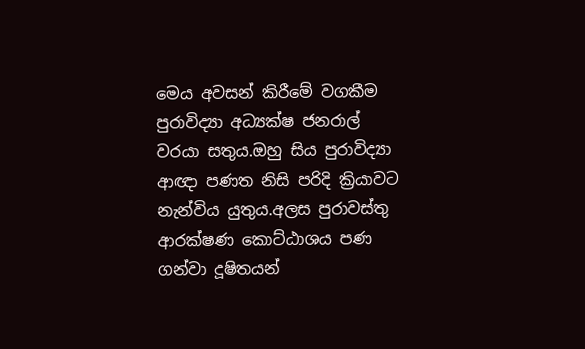මෙය අවසන් කිරීමේ වගකීම පුරාවිද්‍යා අධ්‍යක්ෂ ජනරාල් වරයා සතුය.ඔහු සිය පුරාවිද්‍යා ආඥා පණත නිසි පරිදි ක්‍රියාවට නැන්විය යුතුය.අලස පුරාවස්තු ආරක්ෂණ කොට්ඨාශය පණ ගන්වා දූෂිතයන්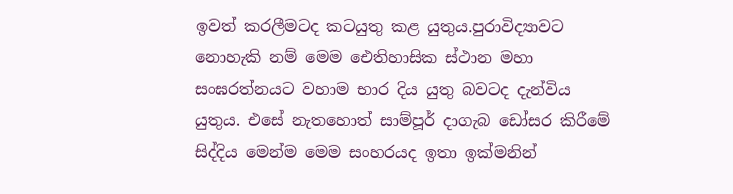ඉවත් කරලීමටද කටයුතු කළ යුතුය.පුරාවිද්‍යාවට නොහැකි නම් මෙම ඓතිහාසික ස්ථාන මහා සංඝරත්නයට වහාම භාර දිය යුතු බවටද දැන්විය යුතුය. එසේ නැතහොත් සාම්පූර් දාගැබ ඩෝසර කිරීමේ සිද්දිය මෙන්ම මෙම සංහරයද ඉතා ඉක්මනින්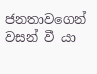ජනතාවගෙන් වසන් වී යා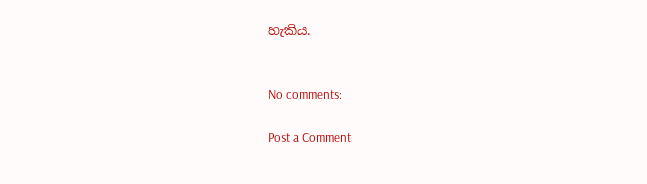හැකිය.


No comments:

Post a Comment